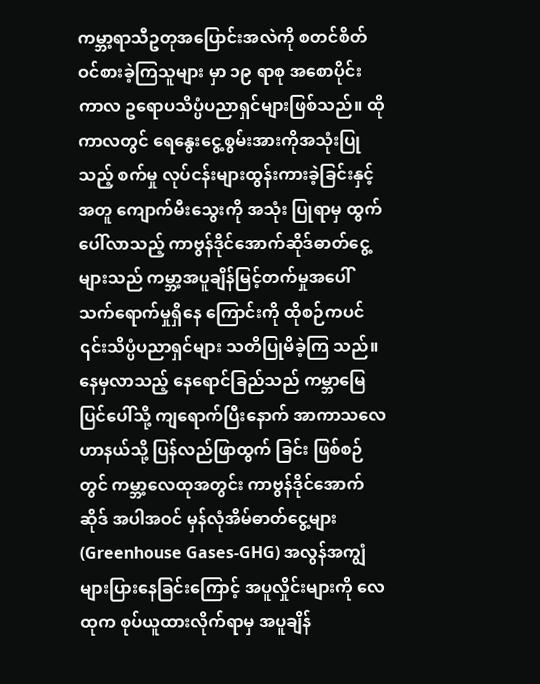ကမ္ဘာ့ရာသီဥတုအပြောင်းအလဲကို စတင်စိတ်ဝင်စားခဲ့ကြသူများ မှာ ၁၉ ရာစု အစောပိုင်းကာလ ဥရောပသိပ္ပံပညာရှင်များဖြစ်သည်။ ထိုကာလတွင် ရေနွေးငွေ့စွမ်းအားကိုအသုံးပြုသည့် စက်မှု လုပ်ငန်းများထွန်းကားခဲ့ခြင်းနှင့်အတူ ကျောက်မီးသွေးကို အသုံး ပြုရာမှ ထွက်ပေါ်လာသည့် ကာဗွန်ဒိုင်အောက်ဆိုဒ်ဓာတ်ငွေ့ များသည် ကမ္ဘာ့အပူချိန်မြင့်တက်မှုအပေါ် သက်ရောက်မှုရှိနေ ကြောင်းကို ထိုစဉ်ကပင် ၎င်းသိပ္ပံပညာရှင်များ သတိပြုမိခဲ့ကြ သည်။
နေမှလာသည့် နေရောင်ခြည်သည် ကမ္ဘာမြေပြင်ပေါ်သို့ ကျရောက်ပြီးနောက် အာကာသလေဟာနယ်သို့ ပြန်လည်ဖြာထွက် ခြင်း ဖြစ်စဉ်တွင် ကမ္ဘာ့လေထုအတွင်း ကာဗွန်ဒိုင်အောက်ဆိုဒ် အပါအဝင် မှန်လုံအိမ်ဓာတ်ငွေ့များ (Greenhouse Gases-GHG) အလွန်အကျွံများပြားနေခြင်းကြောင့် အပူလှိုင်းများကို လေထုက စုပ်ယူထားလိုက်ရာမှ အပူချိန်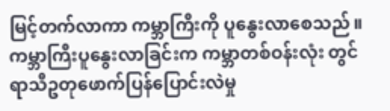မြင့်တက်လာကာ ကမ္ဘာကြီးကို ပူနွေးလာစေသည်။ ကမ္ဘာကြီးပူနွေးလာခြင်းက ကမ္ဘာတစ်ဝန်းလုံး တွင် ရာသီဥတုဖောက်ပြန်ပြောင်းလဲမှု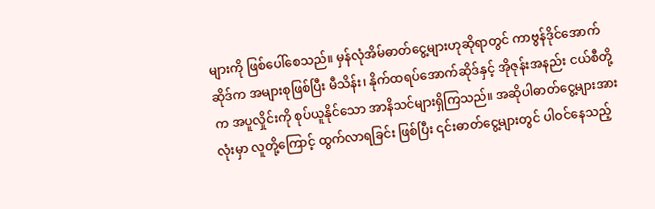များကို ဖြစ်ပေါ်စေသည်။ မှန်လုံအိမ်ဓာတ်ငွေ့များဟုဆိုရာတွင် ကာဗွန်ဒိုင်အောက်ဆိုဒ်က အများစုဖြစ်ပြီး မီသိန်း၊ နိုက်ထရပ်အောက်ဆိုဒ်နှင့် အိုဇုန်းအနည်း ငယ်စီတို့က အပူလှိုင်းကို စုပ်ယူနိုင်သော အာနိသင်များရှိကြသည်။ အဆိုပါဓာတ်ငွေ့များအားလုံးမှာ လူတို့ကြောင့် ထွက်လာရခြင်း ဖြစ်ပြီး ၎င်းဓာတ်ငွေ့များတွင် ပါဝင်နေသည့်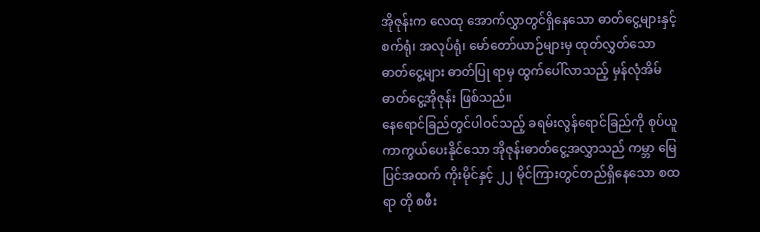အိုဇုန်းက လေထု အောက်လွှာတွင်ရှိနေသော ဓာတ်ငွေ့များနှင့် စက်ရုံ၊ အလုပ်ရုံ၊ မော်တော်ယာဉ်များမှ ထုတ်လွှတ်သော ဓာတ်ငွေ့များ ဓာတ်ပြု ရာမှ ထွက်ပေါ်လာသည့် မှန်လုံအိမ်ဓာတ်ငွေ့အိုဇုန်း ဖြစ်သည်။
နေရောင်ခြည်တွင်ပါဝင်သည့် ခရမ်းလွန်ရောင်ခြည်ကို စုပ်ယူ ကာကွယ်ပေးနိုင်သော အိုဇုန်းဓာတ်ငွေ့အလွှာသည် ကမ္ဘာ မြေပြင်အထက် ကိုးမိုင်နှင့် ၂၂ မိုင်ကြားတွင်တည်ရှိနေသော စထရာ တို စဖီး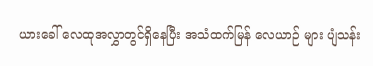ယားခေါ် လေထုအလွှာတွင်ရှိနေပြီး အသံထက်မြန် လေယာဉ် များ ပျံသန်း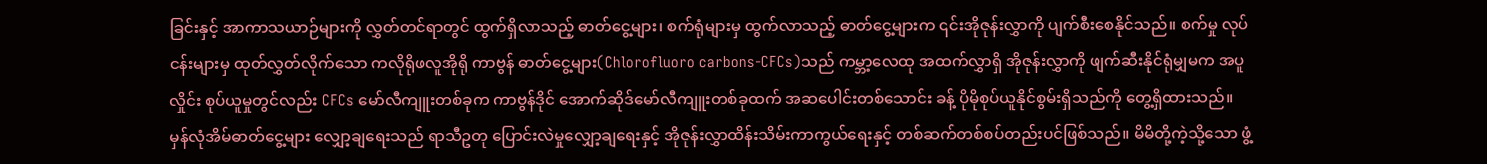ခြင်းနှင့် အာကာသယာဉ်များကို လွှတ်တင်ရာတွင် ထွက်ရှိလာသည့် ဓာတ်ငွေ့များ၊ စက်ရုံများမှ ထွက်လာသည့် ဓာတ်ငွေ့များက ၎င်းအိုဇုန်းလွှာကို ပျက်စီးစေနိုင်သည်။ စက်မှု လုပ်ငန်းများမှ ထုတ်လွှတ်လိုက်သော ကလိုရိုဖလူအိုရို ကာဗွန် ဓာတ်ငွေ့များ(Chlorofluoro carbons-CFCs)သည် ကမ္ဘာ့လေထု အထက်လွှာရှိ အိုဇုန်းလွှာကို ဖျက်ဆီးနိုင်ရုံမျှမက အပူလှိုင်း စုပ်ယူမှုတွင်လည်း CFCs မော်လီကျူးတစ်ခုက ကာဗွန်ဒိုင် အောက်ဆိုဒ်မော်လီကျူးတစ်ခုထက် အဆပေါင်းတစ်သောင်း ခန့် ပိုမိုစုပ်ယူနိုင်စွမ်းရှိသည်ကို တွေ့ရှိထားသည်။
မှန်လုံအိမ်ဓာတ်ငွေ့များ လျှော့ချရေးသည် ရာသီဥတု ပြောင်းလဲမှုလျှော့ချရေးနှင့် အိုဇုန်းလွှာထိန်းသိမ်းကာကွယ်ရေးနှင့် တစ်ဆက်တစ်စပ်တည်းပင်ဖြစ်သည်။ မိမိတို့ကဲ့သို့သော ဖွံ့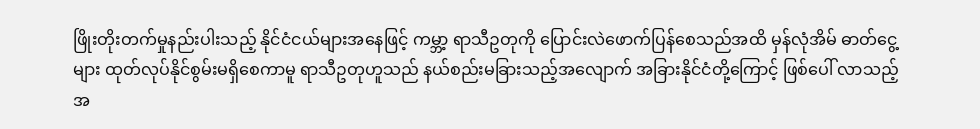ဖြိုးတိုးတက်မှုနည်းပါးသည့် နိုင်ငံငယ်များအနေဖြင့် ကမ္ဘာ့ ရာသီဥတုကို ပြောင်းလဲဖောက်ပြန်စေသည်အထိ မှန်လုံအိမ် ဓာတ်ငွေ့များ ထုတ်လုပ်နိုင်စွမ်းမရှိစေကာမူ ရာသီဥတုဟူသည် နယ်စည်းမခြားသည့်အလျောက် အခြားနိုင်ငံတို့ကြောင့် ဖြစ်ပေါ် လာသည့် အ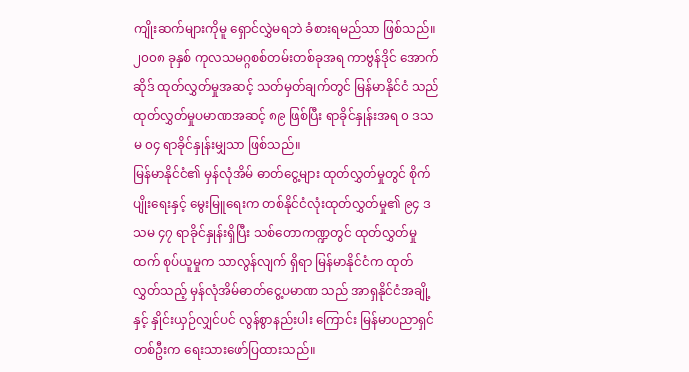ကျိုးဆက်များကိုမူ ရှောင်လွှဲမရဘဲ ခံစားရမည်သာ ဖြစ်သည်။ ၂၀၀၈ ခုနှစ် ကုလသမဂ္ဂစစ်တမ်းတစ်ခုအရ ကာဗွန်ဒိုင် အောက်ဆိုဒ် ထုတ်လွှတ်မှုအဆင့် သတ်မှတ်ချက်တွင် မြန်မာနိုင်ငံ သည် ထုတ်လွှတ်မှုပမာဏအဆင့် ၈၉ ဖြစ်ပြီး ရာခိုင်နှုန်းအရ ၀ ဒသမ ၀၄ ရာခိုင်နှုန်းမျှသာ ဖြစ်သည်။
မြန်မာနိုင်ငံ၏ မှန်လုံအိမ် ဓာတ်ငွေ့များ ထုတ်လွှတ်မှုတွင် စိုက်ပျိုးရေးနှင့် မွေးမြူရေးက တစ်နိုင်ငံလုံးထုတ်လွှတ်မှု၏ ၉၄ ဒသမ ၄၇ ရာခိုင်နှုန်းရှိပြီး သစ်တောကဏ္ဍတွင် ထုတ်လွှတ်မှုထက် စုပ်ယူမှုက သာလွန်လျက် ရှိရာ မြန်မာနိုင်ငံက ထုတ်လွှတ်သည့် မှန်လုံအိမ်ဓာတ်ငွေ့ပမာဏ သည် အာရှနိုင်ငံအချို့နှင့် နှိုင်းယှဉ်လျှင်ပင် လွန်စွာနည်းပါး ကြောင်း မြန်မာပညာရှင်တစ်ဦးက ရေးသားဖော်ပြထားသည်။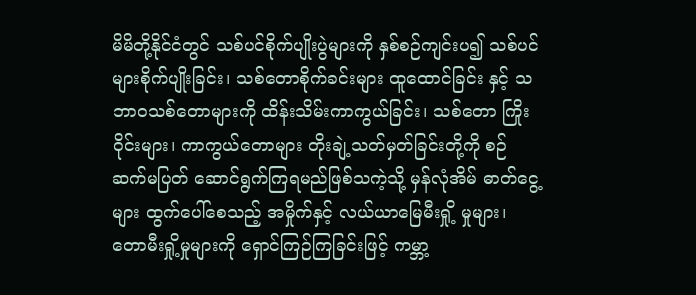မိမိတို့နိုင်ငံတွင် သစ်ပင်စိုက်ပျိုးပွဲများကို နှစ်စဉ်ကျင်းပ၍ သစ်ပင်များစိုက်ပျိုးခြင်း၊ သစ်တောစိုက်ခင်းများ ထူထောင်ခြင်း နှင့် သဘာဝသစ်တောများကို ထိန်းသိမ်းကာကွယ်ခြင်း၊ သစ်တော ကြိုးဝိုင်းများ၊ ကာကွယ်တောများ တိုးချဲ့သတ်မှတ်ခြင်းတို့ကို စဉ်ဆက်မပြတ် ဆောင်ရွက်ကြရမည်ဖြစ်သကဲ့သို့ မှန်လုံအိမ် ဓာတ်ငွေ့များ ထွက်ပေါ်စေသည့် အမှိုက်နှင့် လယ်ယာမြေမီးရှို့ မှုများ၊ တောမီးရှို့မှုများကို ရှောင်ကြဉ်ကြခြင်းဖြင့် ကမ္ဘာ့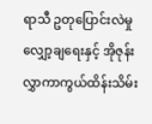ရာသီ ဥတုပြောင်းလဲမှုလျှော့ချရေးနှင့် အိုဇုန်းလွှာကာကွယ်ထိန်းသိမ်း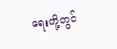ရေးတို့တွင်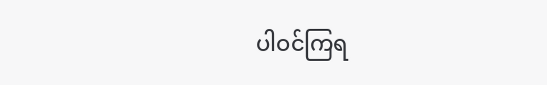ပါဝင်ကြရ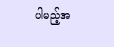ပါမည့်အ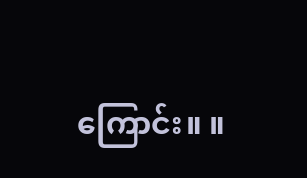ကြောင်း။ ။